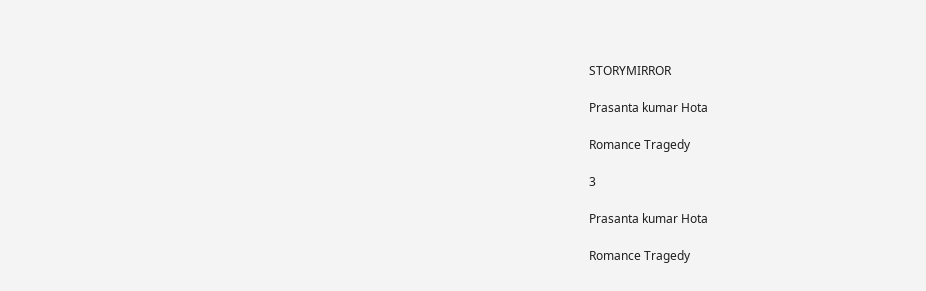STORYMIRROR

Prasanta kumar Hota

Romance Tragedy

3

Prasanta kumar Hota

Romance Tragedy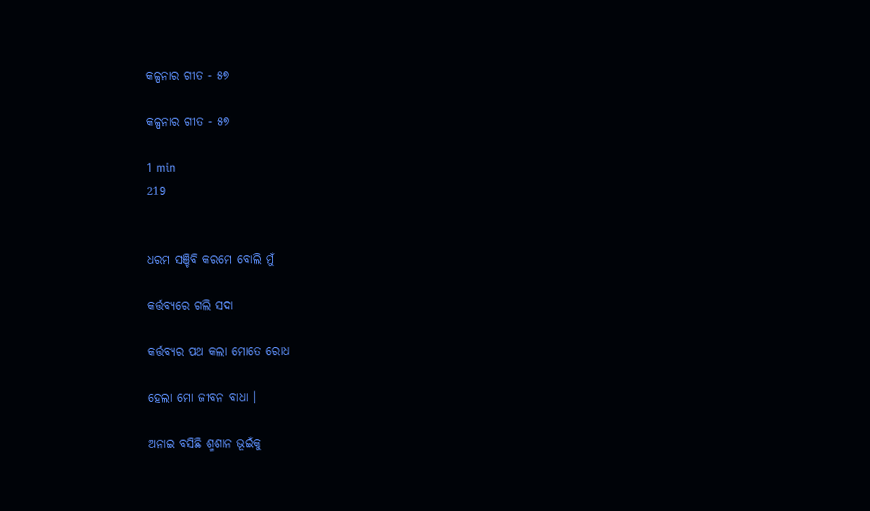କଳ୍ପନାର ଗୀତ - ୫୭

କଳ୍ପନାର ଗୀତ - ୫୭

1 min
219


ଧରମ ସଞ୍ଚିବି କରମେ ବୋଲି ମୁଁ

କର୍ତ୍ତବ୍ୟରେ ଗଲି ସଦା

କର୍ତ୍ତବ୍ୟର ପଥ କଲା ମୋତେ ରୋଧ

ହେଲା ମୋ ଜୀବନ ବାଧା ।

ଅନାଇ ବସିଛି ଶ୍ମଶାନ ଭୂଇଁକୁ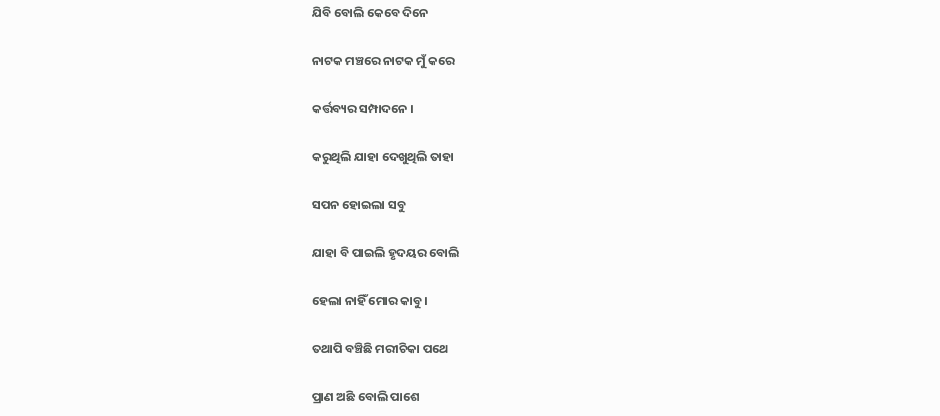ଯିବି ବୋଲି କେବେ ଦିନେ

ନାଟକ ମଞ୍ଚରେ ନାଟକ ମୁଁ କରେ

କର୍ତ୍ତବ୍ୟର ସମ୍ପାଦନେ ।

କରୁଥିଲି ଯାହା ଦେଖୁଥିଲି ତାହା

ସପନ ହୋଇଲା ସବୁ

ଯାହା ବି ପାଇଲି ହୃଦୟର ବୋଲି

ହେଲା ନାହିଁ ମୋର କାବୁ ।

ତଥାପି ବଞ୍ଚିଛି ମରୀଚିକା ପଥେ

ପ୍ରାଣ ଅଛି ବୋଲି ପାଶେ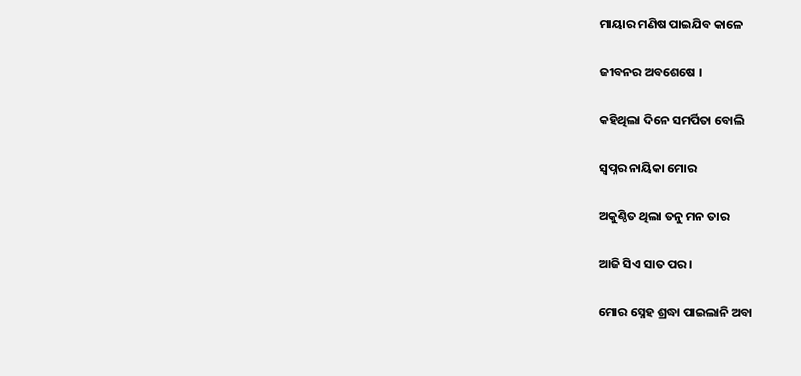ମାୟାର ମଣିଷ ପାଇଯିବ କାଳେ

ଜୀବନର ଅବଶେଷେ ।

କହିଥିଲା ଦିନେ ସମର୍ପିତା ବୋଲି

ସ୍ଵପ୍ନର ନାୟିକା ମୋର

ଅକୁଣ୍ଠିତ ଥିଲା ତନୁ ମନ ତାର

ଆଜି ସିଏ ସାତ ପର ।

ମୋର ସ୍ନେହ ଶ୍ରଦ୍ଧା ପାଇଲାନି ଅବା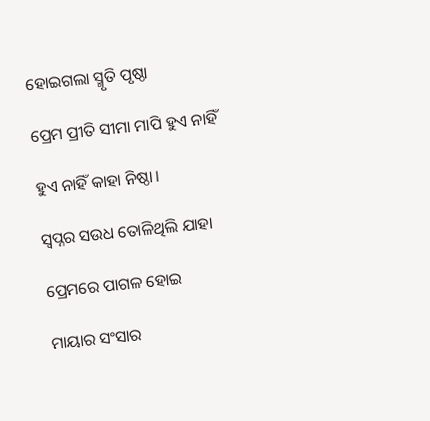ହୋଇଗଲା ସ୍ମୃତି ପୃଷ୍ଠା

ପ୍ରେମ ପ୍ରୀତି ସୀମା ମାପି ହୁଏ ନାହିଁ

ହୁଏ ନାହିଁ କାହା ନିଷ୍ଠା।

ସ୍ଵପ୍ନର ସଉଧ ତୋଳିଥିଲି ଯାହା

ପ୍ରେମରେ ପାଗଳ ହୋଇ

ମାୟାର ସଂସାର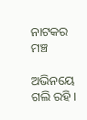ନାଟକର ମଞ୍ଚ

ଅଭିନୟେ ଗଲି ରହି ।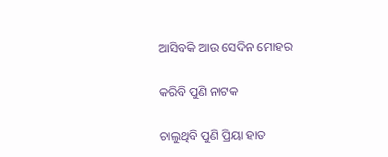ଆସିବକି ଆଉ ସେଦିନ ମୋହର

କରିବି ପୁଣି ନାଟକ

ଚାଲୁଥିବି ପୁଣି ପ୍ରିୟା ହାତ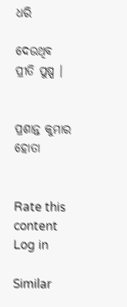ଧରି

ଦେଉଥିବ ପ୍ରୀତି ପୁଷ୍ପ ।


ପ୍ରଶାନ୍ତ କୁମାର ହୋତା


Rate this content
Log in

Similar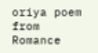oriya poem from Romance